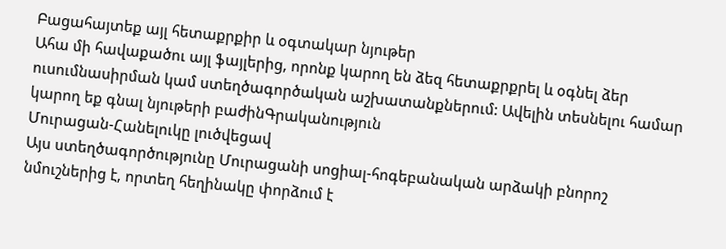Բացահայտեք այլ հետաքրքիր և օգտակար նյութեր
Ահա մի հավաքածու այլ ֆայլերից, որոնք կարող են ձեզ հետաքրքրել և օգնել ձեր ուսումնասիրման կամ ստեղծագործական աշխատանքներում: Ավելին տեսնելու համար կարող եք գնալ նյութերի բաժինԳրականություն
Մուրացան-Հանելուկը լուծվեցավ
Այս ստեղծագործությունը Մուրացանի սոցիալ-հոգեբանական արձակի բնորոշ նմուշներից է, որտեղ հեղինակը փորձում է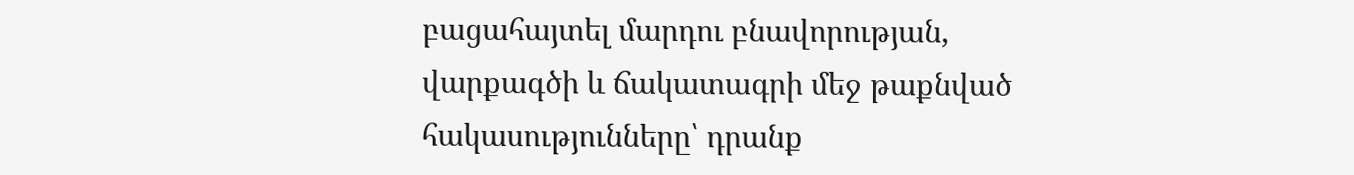բացահայտել մարդու բնավորության, վարքագծի և ճակատագրի մեջ թաքնված հակասությունները՝ դրանք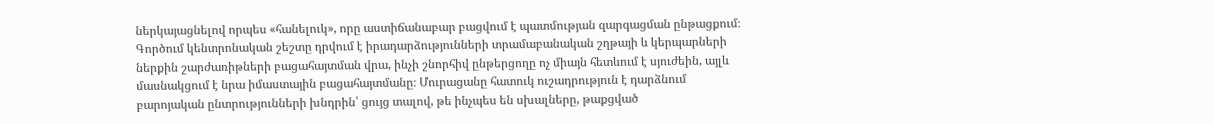ներկայացնելով որպես «հանելուկ», որը աստիճանաբար բացվում է պատմության զարգացման ընթացքում։ Գործում կենտրոնական շեշտը դրվում է իրադարձությունների տրամաբանական շղթայի և կերպարների ներքին շարժառիթների բացահայտման վրա, ինչի շնորհիվ ընթերցողը ոչ միայն հետևում է սյուժեին, այլև մասնակցում է նրա իմաստային բացահայտմանը։ Մուրացանը հատուկ ուշադրություն է դարձնում բարոյական ընտրությունների խնդրին՝ ցույց տալով, թե ինչպես են սխալները, թաքցված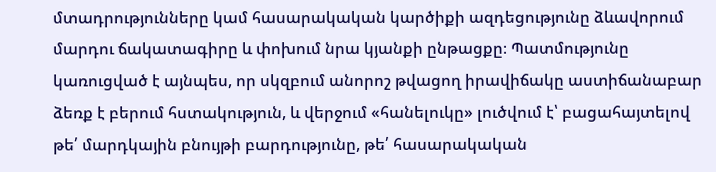մտադրությունները կամ հասարակական կարծիքի ազդեցությունը ձևավորում մարդու ճակատագիրը և փոխում նրա կյանքի ընթացքը։ Պատմությունը կառուցված է այնպես, որ սկզբում անորոշ թվացող իրավիճակը աստիճանաբար ձեռք է բերում հստակություն, և վերջում «հանելուկը» լուծվում է՝ բացահայտելով թե՛ մարդկային բնույթի բարդությունը, թե՛ հասարակական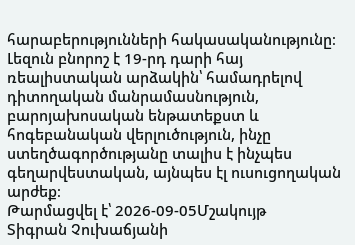հարաբերությունների հակասականությունը։ Լեզուն բնորոշ է 19-րդ դարի հայ ռեալիստական արձակին՝ համադրելով դիտողական մանրամասնություն, բարոյախոսական ենթատեքստ և հոգեբանական վերլուծություն, ինչը ստեղծագործությանը տալիս է ինչպես գեղարվեստական, այնպես էլ ուսուցողական արժեք։
Թարմացվել է՝ 2026-09-05Մշակույթ
Տիգրան Չուխաճյանի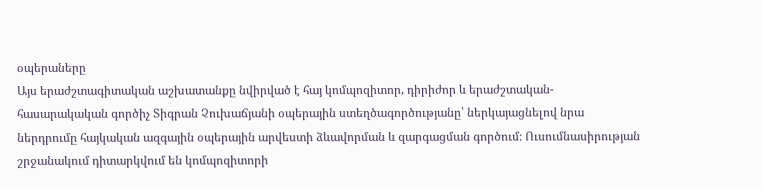օպերաները
Այս երաժշտագիտական աշխատանքը նվիրված է հայ կոմպոզիտոր, դիրիժոր և երաժշտական-հասարակական գործիչ Տիգրան Չուխաճյանի օպերային ստեղծագործությանը՝ ներկայացնելով նրա ներդրումը հայկական ազգային օպերային արվեստի ձևավորման և զարգացման գործում։ Ուսումնասիրության շրջանակում դիտարկվում են կոմպոզիտորի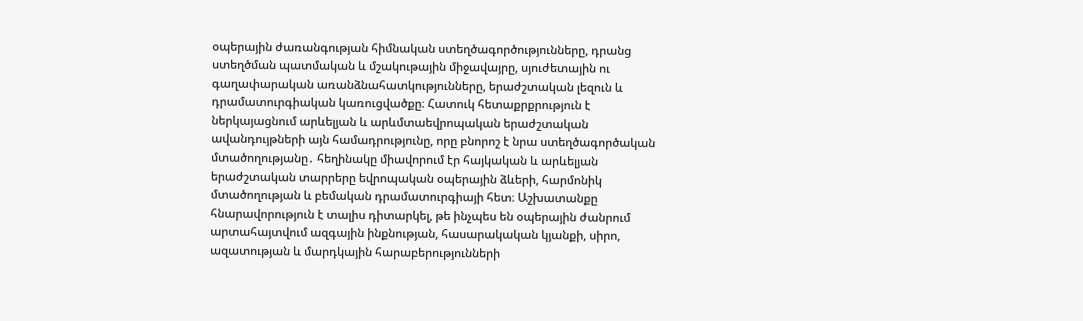օպերային ժառանգության հիմնական ստեղծագործությունները, դրանց ստեղծման պատմական և մշակութային միջավայրը, սյուժետային ու գաղափարական առանձնահատկությունները, երաժշտական լեզուն և դրամատուրգիական կառուցվածքը։ Հատուկ հետաքրքրություն է ներկայացնում արևելյան և արևմտաեվրոպական երաժշտական ավանդույթների այն համադրությունը, որը բնորոշ է նրա ստեղծագործական մտածողությանը․ հեղինակը միավորում էր հայկական և արևելյան երաժշտական տարրերը եվրոպական օպերային ձևերի, հարմոնիկ մտածողության և բեմական դրամատուրգիայի հետ։ Աշխատանքը հնարավորություն է տալիս դիտարկել, թե ինչպես են օպերային ժանրում արտահայտվում ազգային ինքնության, հասարակական կյանքի, սիրո, ազատության և մարդկային հարաբերությունների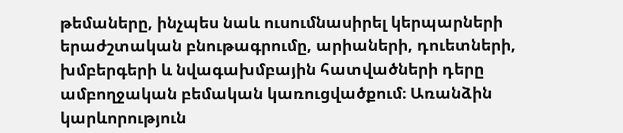թեմաները, ինչպես նաև ուսումնասիրել կերպարների երաժշտական բնութագրումը, արիաների, դուետների, խմբերգերի և նվագախմբային հատվածների դերը ամբողջական բեմական կառուցվածքում։ Առանձին կարևորություն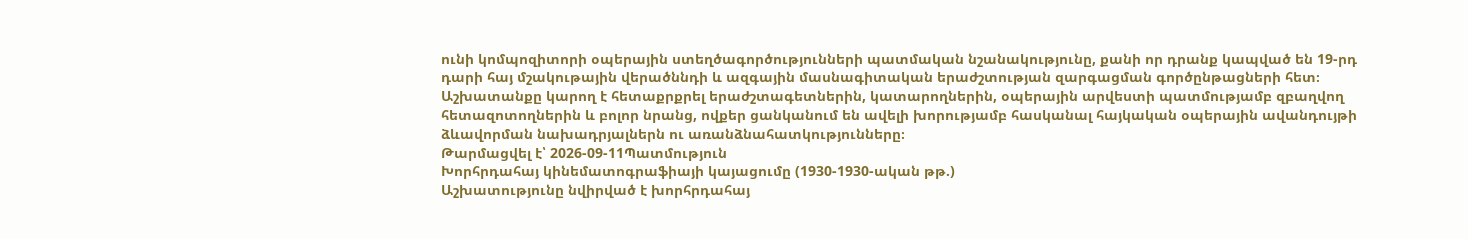ունի կոմպոզիտորի օպերային ստեղծագործությունների պատմական նշանակությունը, քանի որ դրանք կապված են 19-րդ դարի հայ մշակութային վերածննդի և ազգային մասնագիտական երաժշտության զարգացման գործընթացների հետ։ Աշխատանքը կարող է հետաքրքրել երաժշտագետներին, կատարողներին, օպերային արվեստի պատմությամբ զբաղվող հետազոտողներին և բոլոր նրանց, ովքեր ցանկանում են ավելի խորությամբ հասկանալ հայկական օպերային ավանդույթի ձևավորման նախադրյալներն ու առանձնահատկությունները։
Թարմացվել է՝ 2026-09-11Պատմություն
Խորհրդահայ կինեմատոգրաֆիայի կայացումը (1930-1930-ական թթ.)
Աշխատությունը նվիրված է խորհրդահայ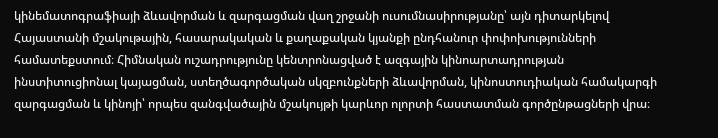կինեմատոգրաֆիայի ձևավորման և զարգացման վաղ շրջանի ուսումնասիրությանը՝ այն դիտարկելով Հայաստանի մշակութային, հասարակական և քաղաքական կյանքի ընդհանուր փոփոխությունների համատեքստում։ Հիմնական ուշադրությունը կենտրոնացված է ազգային կինոարտադրության ինստիտուցիոնալ կայացման, ստեղծագործական սկզբունքների ձևավորման, կինոստուդիական համակարգի զարգացման և կինոյի՝ որպես զանգվածային մշակույթի կարևոր ոլորտի հաստատման գործընթացների վրա։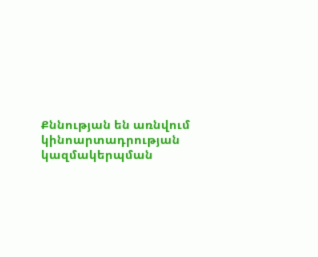Քննության են առնվում կինոարտադրության կազմակերպման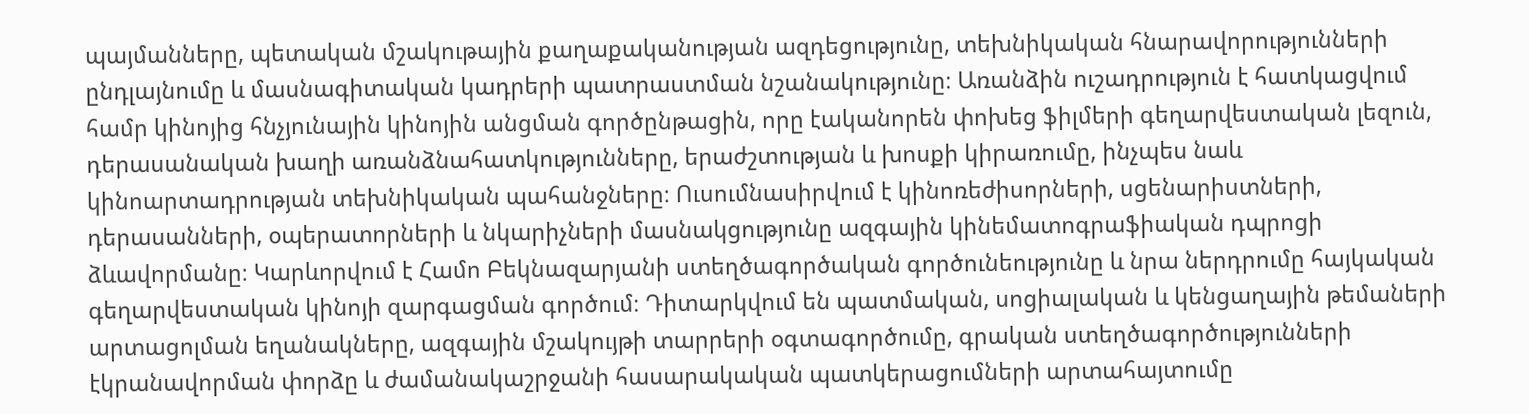պայմանները, պետական մշակութային քաղաքականության ազդեցությունը, տեխնիկական հնարավորությունների ընդլայնումը և մասնագիտական կադրերի պատրաստման նշանակությունը։ Առանձին ուշադրություն է հատկացվում համր կինոյից հնչյունային կինոյին անցման գործընթացին, որը էականորեն փոխեց ֆիլմերի գեղարվեստական լեզուն, դերասանական խաղի առանձնահատկությունները, երաժշտության և խոսքի կիրառումը, ինչպես նաև կինոարտադրության տեխնիկական պահանջները։ Ուսումնասիրվում է կինոռեժիսորների, սցենարիստների, դերասանների, օպերատորների և նկարիչների մասնակցությունը ազգային կինեմատոգրաֆիական դպրոցի ձևավորմանը։ Կարևորվում է Համո Բեկնազարյանի ստեղծագործական գործունեությունը և նրա ներդրումը հայկական գեղարվեստական կինոյի զարգացման գործում։ Դիտարկվում են պատմական, սոցիալական և կենցաղային թեմաների արտացոլման եղանակները, ազգային մշակույթի տարրերի օգտագործումը, գրական ստեղծագործությունների էկրանավորման փորձը և ժամանակաշրջանի հասարակական պատկերացումների արտահայտումը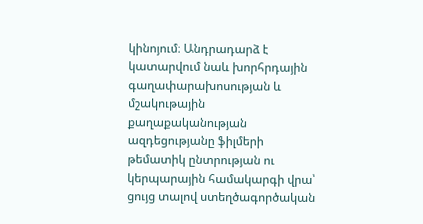կինոյում։ Անդրադարձ է կատարվում նաև խորհրդային գաղափարախոսության և մշակութային քաղաքականության ազդեցությանը ֆիլմերի թեմատիկ ընտրության ու կերպարային համակարգի վրա՝ ցույց տալով ստեղծագործական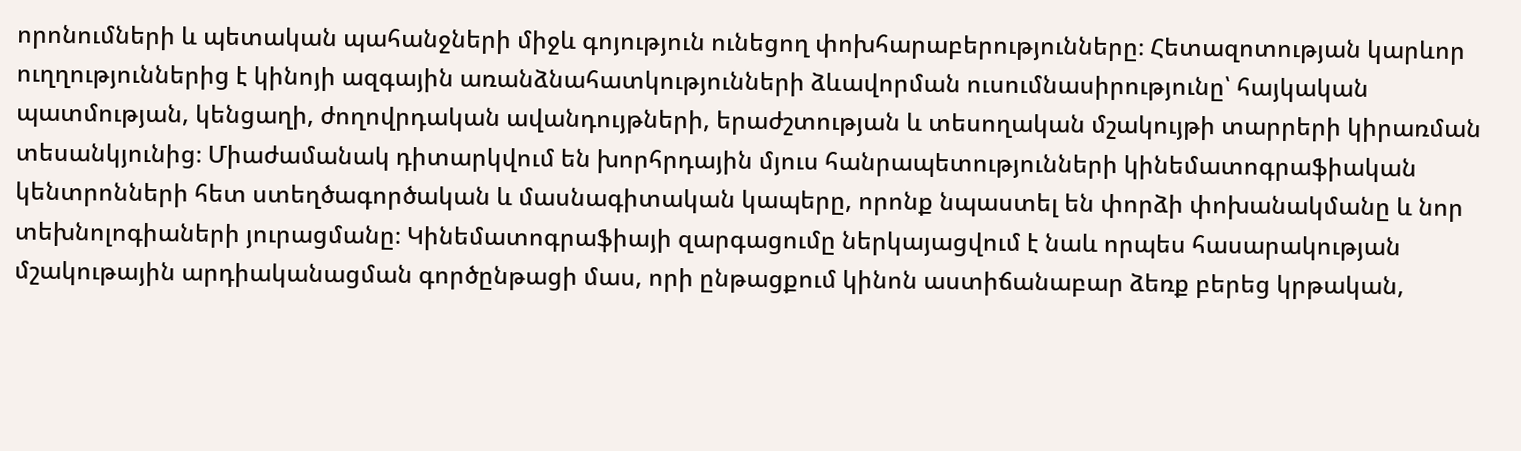որոնումների և պետական պահանջների միջև գոյություն ունեցող փոխհարաբերությունները։ Հետազոտության կարևոր ուղղություններից է կինոյի ազգային առանձնահատկությունների ձևավորման ուսումնասիրությունը՝ հայկական պատմության, կենցաղի, ժողովրդական ավանդույթների, երաժշտության և տեսողական մշակույթի տարրերի կիրառման տեսանկյունից։ Միաժամանակ դիտարկվում են խորհրդային մյուս հանրապետությունների կինեմատոգրաֆիական կենտրոնների հետ ստեղծագործական և մասնագիտական կապերը, որոնք նպաստել են փորձի փոխանակմանը և նոր տեխնոլոգիաների յուրացմանը։ Կինեմատոգրաֆիայի զարգացումը ներկայացվում է նաև որպես հասարակության մշակութային արդիականացման գործընթացի մաս, որի ընթացքում կինոն աստիճանաբար ձեռք բերեց կրթական,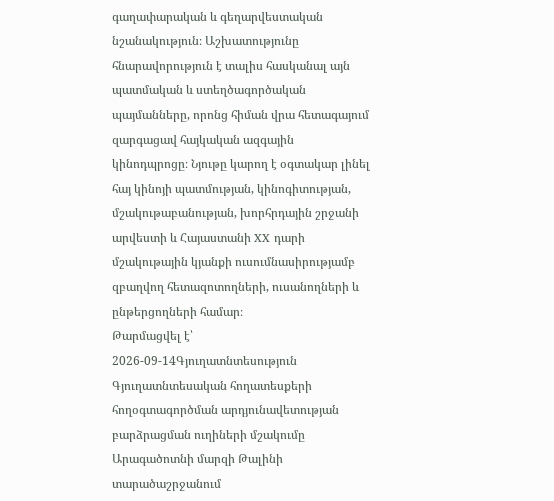գաղափարական և գեղարվեստական նշանակություն։ Աշխատությունը հնարավորություն է տալիս հասկանալ այն պատմական և ստեղծագործական պայմանները, որոնց հիման վրա հետագայում զարգացավ հայկական ազգային կինոդպրոցը։ Նյութը կարող է օգտակար լինել հայ կինոյի պատմության, կինոգիտության, մշակութաբանության, խորհրդային շրջանի արվեստի և Հայաստանի XX դարի մշակութային կյանքի ուսումնասիրությամբ զբաղվող հետազոտողների, ուսանողների և ընթերցողների համար։
Թարմացվել է՝ 2026-09-14Գյուղատնտեսություն
Գյուղատնտեսական հողատեսքերի հողօգտագործման արդյունավետության բարձրացման ուղիների մշակումը Արագածոտնի մարզի Թալինի տարածաշրջանում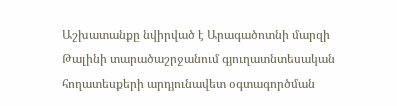Աշխատանքը նվիրված է Արագածոտնի մարզի Թալինի տարածաշրջանում գյուղատնտեսական հողատեսքերի արդյունավետ օգտագործման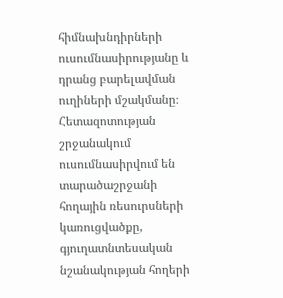հիմնախնդիրների ուսումնասիրությանը և դրանց բարելավման ուղիների մշակմանը։ Հետազոտության շրջանակում ուսումնասիրվում են տարածաշրջանի հողային ռեսուրսների կառուցվածքը, գյուղատնտեսական նշանակության հողերի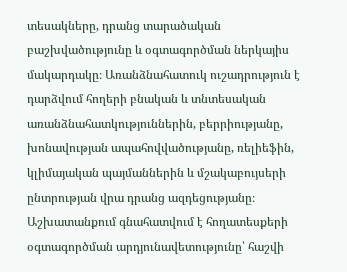տեսակները, դրանց տարածական բաշխվածությունը և օգտագործման ներկայիս մակարդակը։ Առանձնահատուկ ուշադրություն է դարձվում հողերի բնական և տնտեսական առանձնահատկություններին, բերրիությանը, խոնավության ապահովվածությանը, ռելիեֆին, կլիմայական պայմաններին և մշակաբույսերի ընտրության վրա դրանց ազդեցությանը։ Աշխատանքում գնահատվում է հողատեսքերի օգտագործման արդյունավետությունը՝ հաշվի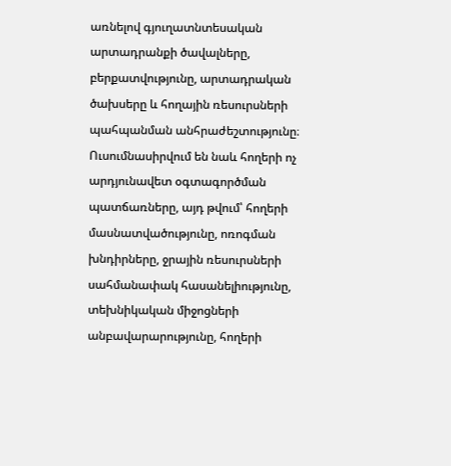առնելով գյուղատնտեսական արտադրանքի ծավալները, բերքատվությունը, արտադրական ծախսերը և հողային ռեսուրսների պահպանման անհրաժեշտությունը։ Ուսումնասիրվում են նաև հողերի ոչ արդյունավետ օգտագործման պատճառները, այդ թվում՝ հողերի մասնատվածությունը, ոռոգման խնդիրները, ջրային ռեսուրսների սահմանափակ հասանելիությունը, տեխնիկական միջոցների անբավարարությունը, հողերի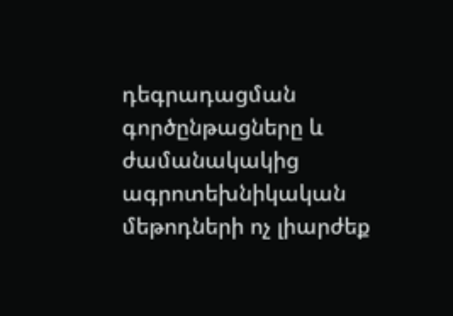դեգրադացման գործընթացները և ժամանակակից ագրոտեխնիկական մեթոդների ոչ լիարժեք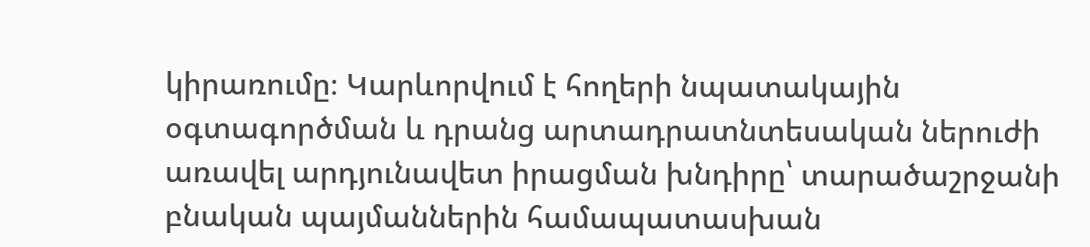կիրառումը։ Կարևորվում է հողերի նպատակային օգտագործման և դրանց արտադրատնտեսական ներուժի առավել արդյունավետ իրացման խնդիրը՝ տարածաշրջանի բնական պայմաններին համապատասխան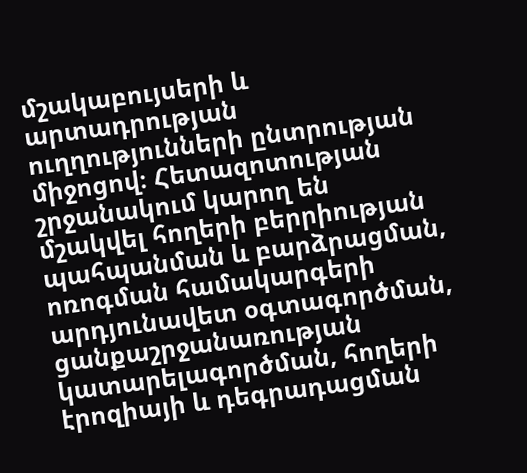մշակաբույսերի և արտադրության ուղղությունների ընտրության միջոցով։ Հետազոտության շրջանակում կարող են մշակվել հողերի բերրիության պահպանման և բարձրացման, ոռոգման համակարգերի արդյունավետ օգտագործման, ցանքաշրջանառության կատարելագործման, հողերի էրոզիայի և դեգրադացման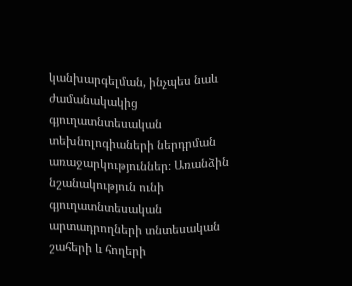կանխարգելման, ինչպես նաև ժամանակակից գյուղատնտեսական տեխնոլոգիաների ներդրման առաջարկություններ։ Առանձին նշանակություն ունի գյուղատնտեսական արտադրողների տնտեսական շահերի և հողերի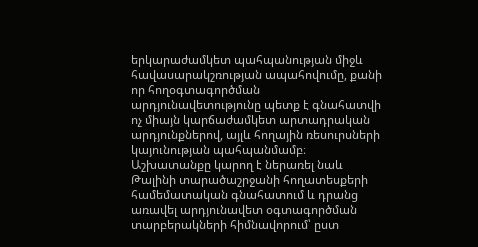երկարաժամկետ պահպանության միջև հավասարակշռության ապահովումը, քանի որ հողօգտագործման արդյունավետությունը պետք է գնահատվի ոչ միայն կարճաժամկետ արտադրական արդյունքներով, այլև հողային ռեսուրսների կայունության պահպանմամբ։ Աշխատանքը կարող է ներառել նաև Թալինի տարածաշրջանի հողատեսքերի համեմատական գնահատում և դրանց առավել արդյունավետ օգտագործման տարբերակների հիմնավորում՝ ըստ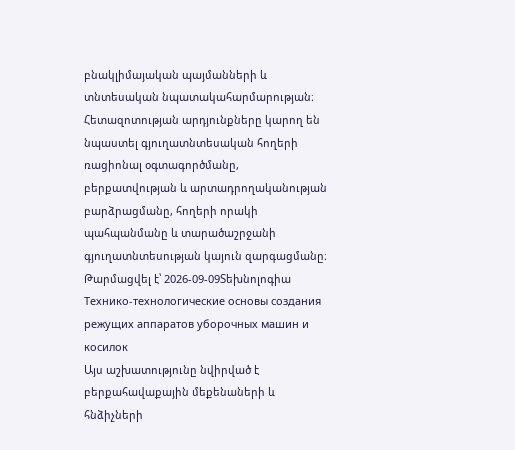բնակլիմայական պայմանների և տնտեսական նպատակահարմարության։ Հետազոտության արդյունքները կարող են նպաստել գյուղատնտեսական հողերի ռացիոնալ օգտագործմանը, բերքատվության և արտադրողականության բարձրացմանը, հողերի որակի պահպանմանը և տարածաշրջանի գյուղատնտեսության կայուն զարգացմանը։
Թարմացվել է՝ 2026-09-09Տեխնոլոգիա
Технико-технологические основы создания режущих аппаратов уборочных машин и косилок
Այս աշխատությունը նվիրված է բերքահավաքային մեքենաների և հնձիչների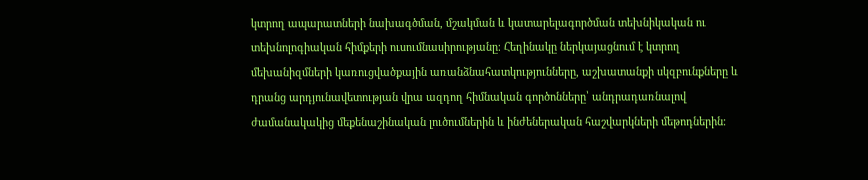կտրող ապարատների նախագծման, մշակման և կատարելագործման տեխնիկական ու տեխնոլոգիական հիմքերի ուսումնասիրությանը։ Հեղինակը ներկայացնում է կտրող մեխանիզմների կառուցվածքային առանձնահատկությունները, աշխատանքի սկզբունքները և դրանց արդյունավետության վրա ազդող հիմնական գործոնները՝ անդրադառնալով ժամանակակից մեքենաշինական լուծումներին և ինժեներական հաշվարկների մեթոդներին։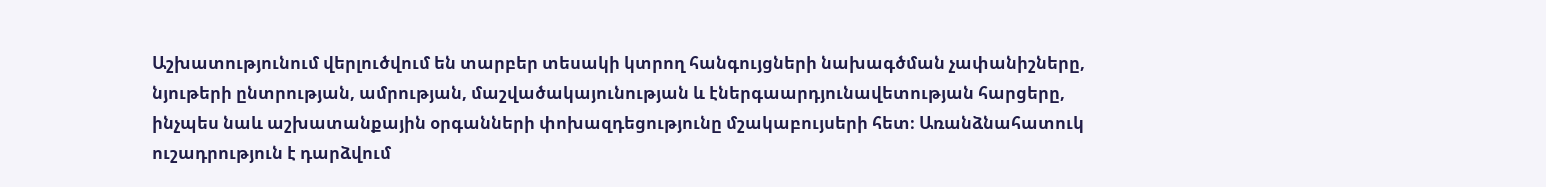Աշխատությունում վերլուծվում են տարբեր տեսակի կտրող հանգույցների նախագծման չափանիշները, նյութերի ընտրության, ամրության, մաշվածակայունության և էներգաարդյունավետության հարցերը, ինչպես նաև աշխատանքային օրգանների փոխազդեցությունը մշակաբույսերի հետ։ Առանձնահատուկ ուշադրություն է դարձվում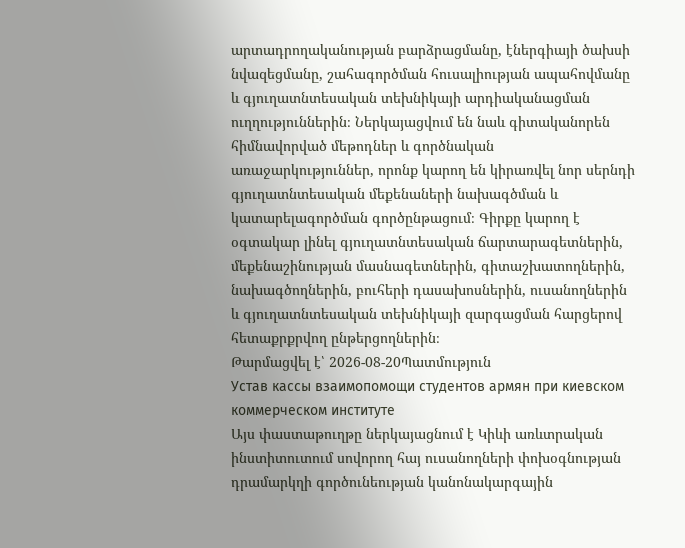արտադրողականության բարձրացմանը, էներգիայի ծախսի նվազեցմանը, շահագործման հուսալիության ապահովմանը և գյուղատնտեսական տեխնիկայի արդիականացման ուղղություններին։ Ներկայացվում են նաև գիտականորեն հիմնավորված մեթոդներ և գործնական առաջարկություններ, որոնք կարող են կիրառվել նոր սերնդի գյուղատնտեսական մեքենաների նախագծման և կատարելագործման գործընթացում։ Գիրքը կարող է օգտակար լինել գյուղատնտեսական ճարտարագետներին, մեքենաշինության մասնագետներին, գիտաշխատողներին, նախագծողներին, բուհերի դասախոսներին, ուսանողներին և գյուղատնտեսական տեխնիկայի զարգացման հարցերով հետաքրքրվող ընթերցողներին։
Թարմացվել է՝ 2026-08-20Պատմություն
Устав кассы взаимопомощи студентов армян при киевском коммерческом институте
Այս փաստաթուղթը ներկայացնում է Կիևի առևտրական ինստիտուտում սովորող հայ ուսանողների փոխօգնության դրամարկղի գործունեության կանոնակարգային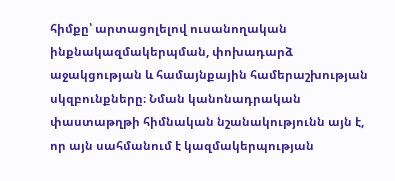հիմքը՝ արտացոլելով ուսանողական ինքնակազմակերպման, փոխադարձ աջակցության և համայնքային համերաշխության սկզբունքները։ Նման կանոնադրական փաստաթղթի հիմնական նշանակությունն այն է, որ այն սահմանում է կազմակերպության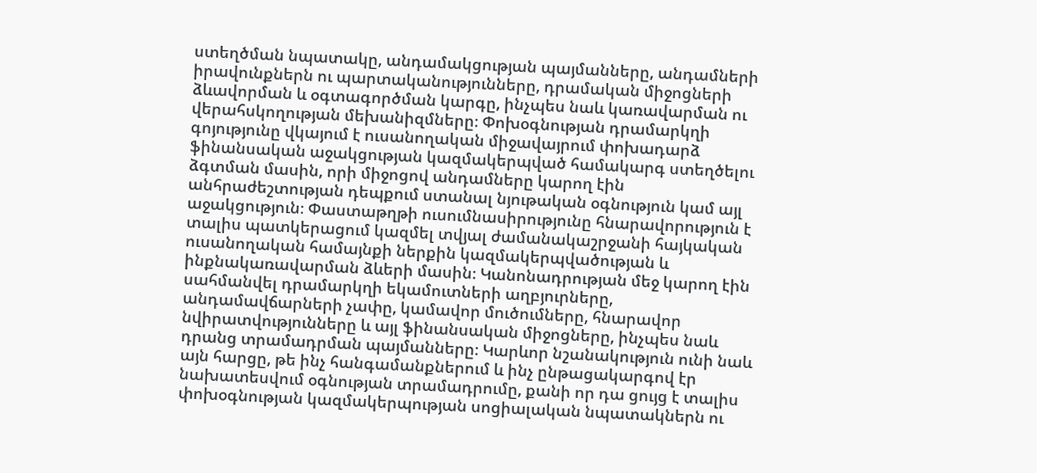ստեղծման նպատակը, անդամակցության պայմանները, անդամների իրավունքներն ու պարտականությունները, դրամական միջոցների ձևավորման և օգտագործման կարգը, ինչպես նաև կառավարման ու վերահսկողության մեխանիզմները։ Փոխօգնության դրամարկղի գոյությունը վկայում է ուսանողական միջավայրում փոխադարձ ֆինանսական աջակցության կազմակերպված համակարգ ստեղծելու ձգտման մասին, որի միջոցով անդամները կարող էին անհրաժեշտության դեպքում ստանալ նյութական օգնություն կամ այլ աջակցություն։ Փաստաթղթի ուսումնասիրությունը հնարավորություն է տալիս պատկերացում կազմել տվյալ ժամանակաշրջանի հայկական ուսանողական համայնքի ներքին կազմակերպվածության և ինքնակառավարման ձևերի մասին։ Կանոնադրության մեջ կարող էին սահմանվել դրամարկղի եկամուտների աղբյուրները, անդամավճարների չափը, կամավոր մուծումները, հնարավոր նվիրատվությունները և այլ ֆինանսական միջոցները, ինչպես նաև դրանց տրամադրման պայմանները։ Կարևոր նշանակություն ունի նաև այն հարցը, թե ինչ հանգամանքներում և ինչ ընթացակարգով էր նախատեսվում օգնության տրամադրումը, քանի որ դա ցույց է տալիս փոխօգնության կազմակերպության սոցիալական նպատակներն ու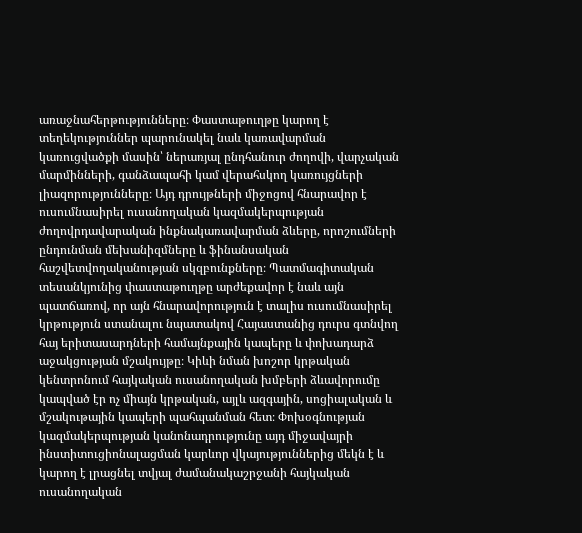առաջնահերթությունները։ Փաստաթուղթը կարող է տեղեկություններ պարունակել նաև կառավարման կառուցվածքի մասին՝ ներառյալ ընդհանուր ժողովի, վարչական մարմինների, գանձապահի կամ վերահսկող կառույցների լիազորությունները։ Այդ դրույթների միջոցով հնարավոր է ուսումնասիրել ուսանողական կազմակերպության ժողովրդավարական ինքնակառավարման ձևերը, որոշումների ընդունման մեխանիզմները և ֆինանսական հաշվետվողականության սկզբունքները։ Պատմագիտական տեսանկյունից փաստաթուղթը արժեքավոր է նաև այն պատճառով, որ այն հնարավորություն է տալիս ուսումնասիրել կրթություն ստանալու նպատակով Հայաստանից դուրս գտնվող հայ երիտասարդների համայնքային կապերը և փոխադարձ աջակցության մշակույթը։ Կիևի նման խոշոր կրթական կենտրոնում հայկական ուսանողական խմբերի ձևավորումը կապված էր ոչ միայն կրթական, այլև ազգային, սոցիալական և մշակութային կապերի պահպանման հետ։ Փոխօգնության կազմակերպության կանոնադրությունը այդ միջավայրի ինստիտուցիոնալացման կարևոր վկայություններից մեկն է և կարող է լրացնել տվյալ ժամանակաշրջանի հայկական ուսանողական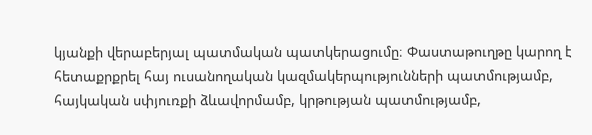կյանքի վերաբերյալ պատմական պատկերացումը։ Փաստաթուղթը կարող է հետաքրքրել հայ ուսանողական կազմակերպությունների պատմությամբ, հայկական սփյուռքի ձևավորմամբ, կրթության պատմությամբ,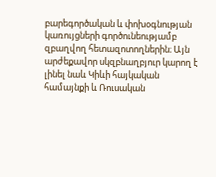բարեգործական և փոխօգնության կառույցների գործունեությամբ զբաղվող հետազոտողներին։ Այն արժեքավոր սկզբնաղբյուր կարող է լինել նաև Կիևի հայկական համայնքի և Ռուսական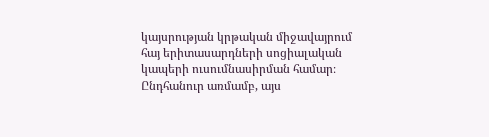կայսրության կրթական միջավայրում հայ երիտասարդների սոցիալական կապերի ուսումնասիրման համար։ Ընդհանուր առմամբ, այս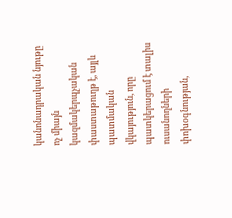կանոնադրական նյութը ոչ միայն կազմակերպչական փաստաթուղթ է, այլև պատմական վկայություն, որը պատկերացում է տալիս ուսանողների փոխօգնության,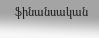ֆինանսական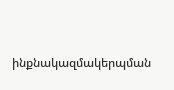ինքնակազմակերպման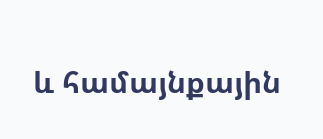և համայնքային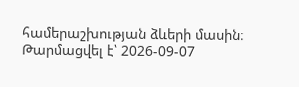համերաշխության ձևերի մասին։
Թարմացվել է՝ 2026-09-07